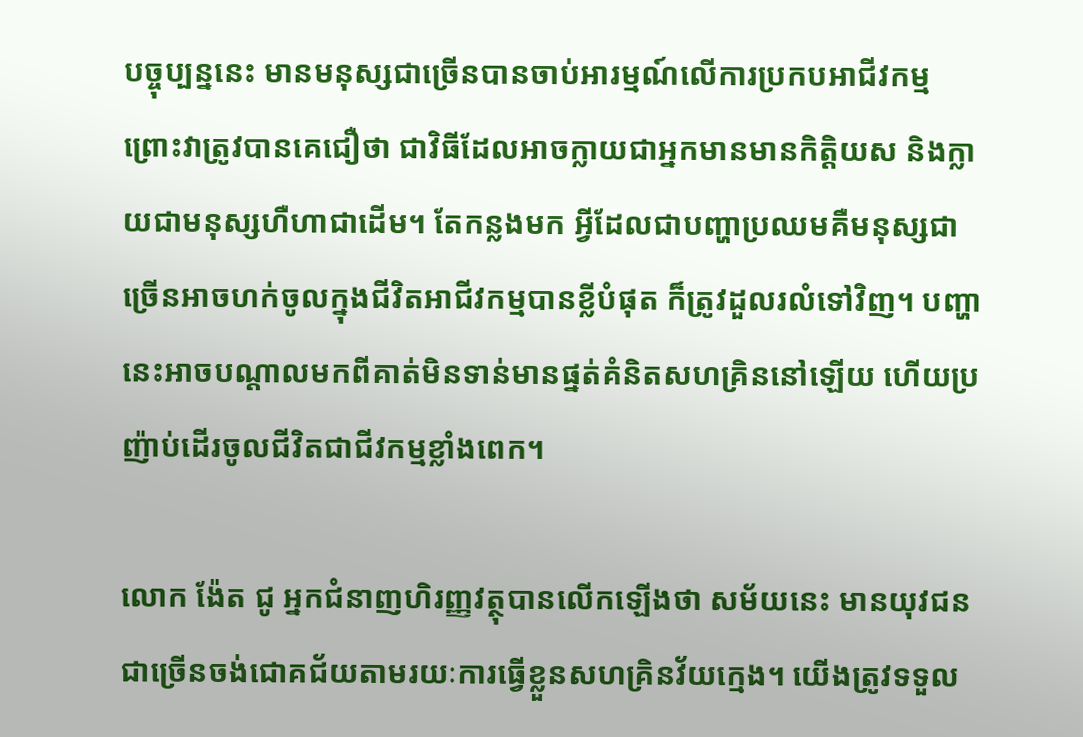បច្ចុប្បន្ននេះ មានមនុស្សជាច្រើនបានចាប់អារម្មណ៍លើការប្រកបអាជីវកម្ម ព្រោះវាត្រូវបានគេជឿថា ជាវិធីដែលអាចក្លាយជាអ្នកមានមានកិត្តិយស និងក្លាយជាមនុស្សហឺហាជាដើម។ តែកន្លងមក អ្វីដែលជាបញ្ហាប្រឈមគឺមនុស្សជាច្រើនអាចហក់ចូលក្នុងជីវិតអាជីវកម្មបានខ្លីបំផុត ក៏ត្រូវដួលរលំទៅវិញ។ បញ្ហានេះអាចបណ្តាលមកពីគាត់មិនទាន់មានផ្នត់គំនិតសហគ្រិននៅឡើយ ហើយប្រញ៉ាប់ដើរចូលជីវិតជាជីវកម្មខ្លាំងពេក។

លោក ង៉ែត ជូ អ្នកជំនាញហិរញ្ញវត្ថុបានលើកឡើងថា សម័យនេះ មានយុវជនជាច្រើនចង់ជោគជ័យតាមរយៈការធ្វើខ្លួនសហគ្រិនវ័យក្មេង។ យើងត្រូវទទួល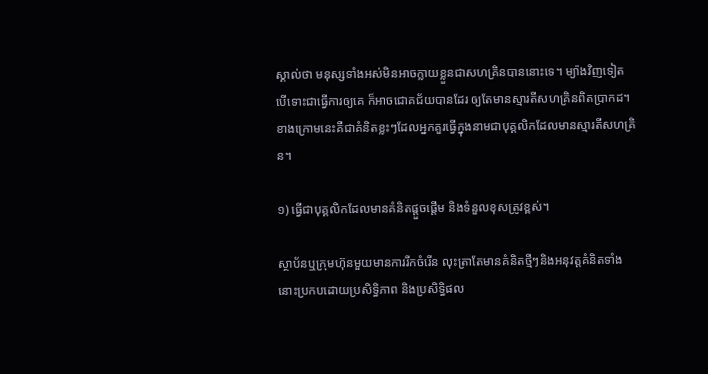ស្គាល់ថា មនុស្សទាំងអស់មិនអាចក្លាយខ្លួនជាសហគ្រិនបាននោះទេ។ ម្យ៉ាងវិញទៀត បើទោះជាធ្វើការឲ្យគេ ក៏អាចជោគជ័យបានដែរ ឲ្យតែមានស្មារតីសហគ្រិនពិតប្រាកដ។ ខាងក្រោមនេះគឺជាគំនិតខ្លះៗដែលអ្នកគួរធ្វើក្នុងនាមជាបុគ្គលិកដែលមានស្មារតីសហគ្រិន។

១) ធ្វើជាបុគ្គលិកដែលមានគំនិតផ្តួចផ្តើម និងទំនួលខុសត្រូវខ្ពស់។

ស្ថាប័នឬក្រុមហ៊ុនមួយមានការរីកចំរើន លុះត្រាតែមានគំនិតថ្មីៗនិងអនុវត្តគំនិតទាំងនោះប្រកបដោយប្រសិទ្ធិភាព និងប្រសិទ្ធិផល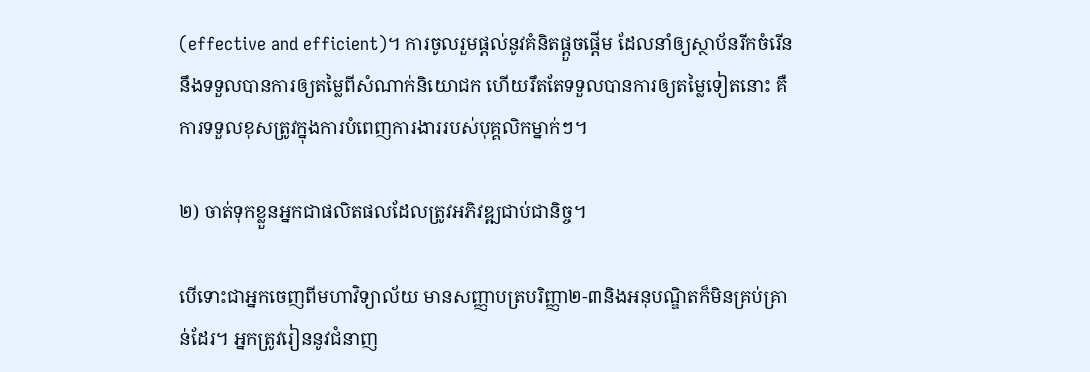(effective and efficient)។ ការចូលរួមផ្តល់នូវគំនិតផ្តួចផ្តើម ដែលនាំឲ្យស្ថាប័នរីកចំរើន នឹងទទួលបានការឲ្យតម្លៃពីសំណាក់និយោជក ហើយរឹតតែទទួលបានការឲ្យតម្លៃទៀតនោះ គឺការទទួលខុសត្រូវក្នុងការបំពេញការងាររបស់បុគ្គលិកម្នាក់ៗ។

២) ចាត់ទុកខ្លួនអ្នកជាផលិតផលដែលត្រូវអភិវឌ្ឍជាប់ជានិច្ច។

បើទោះជាអ្នកចេញពីមហាវិទ្យាល័យ មានសញ្ញាបត្របរិញ្ញា២-៣និងអនុបណ្ឌិតក៏មិនគ្រប់គ្រាន់ដែរ។ អ្នកត្រូវរៀននូវជំនាញ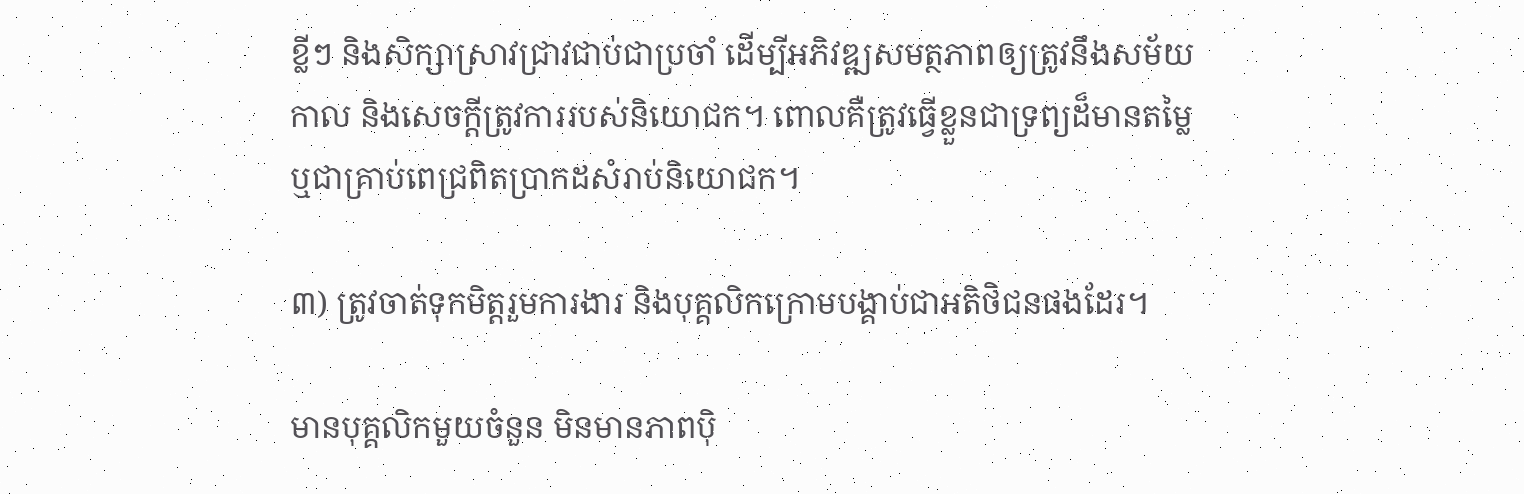ខ្លីៗ និងសិក្សាស្រាវជ្រាវជាប់ជាប្រចាំ ដើម្បីអភិវឌ្ឍសមត្ថភាពឲ្យត្រូវនឹងសម័យកាល និងសេចក្តីត្រូវការរបស់និយោជក។ ពោលគឺត្រូវធ្វើខ្លួនជាទ្រព្យដ៏មានតម្លៃ ឬជាគ្រាប់ពេជ្រពិតប្រាកដសំរាប់និយោជក។

៣) ត្រូវចាត់ទុកមិត្តរួមការងារ និងបុគ្គលិកក្រោមបង្គាប់ជាអតិថិជនផងដែរ។

មានបុគ្គលិកមួយចំនួន មិនមានភាពប៉ិ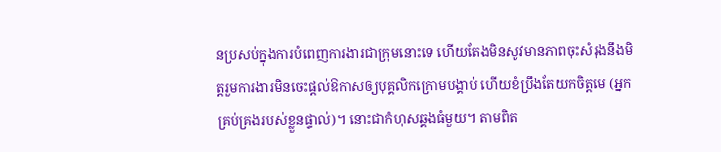នប្រសប់ក្នុងការបំពេញការងារជាក្រុមនោះទេ ហើយតែងមិនសូវមានភាពចុះសំរុងនឹងមិត្តរួមការងារមិនចេះផ្តល់ឱកាសឲ្យបុគ្គលិកក្រោមបង្គាប់ ហើយខំប្រឹងតែយកចិត្តមេ (អ្នកគ្រប់គ្រងរបស់ខ្លួនផ្ទាល់)។ នោះជាកំហុសឆ្គងធំមួយ។ តាមពិត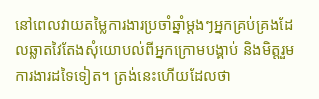នៅពេលវាយតម្លៃការងារប្រចាំឆ្នាំម្តងៗអ្នកគ្រប់គ្រងដែលឆ្លាតវៃតែងសុំយោបល់ពីអ្នកក្រោមបង្គាប់ និងមិត្តរួមការងារដទៃទៀត។ ត្រង់នេះហើយដែលថា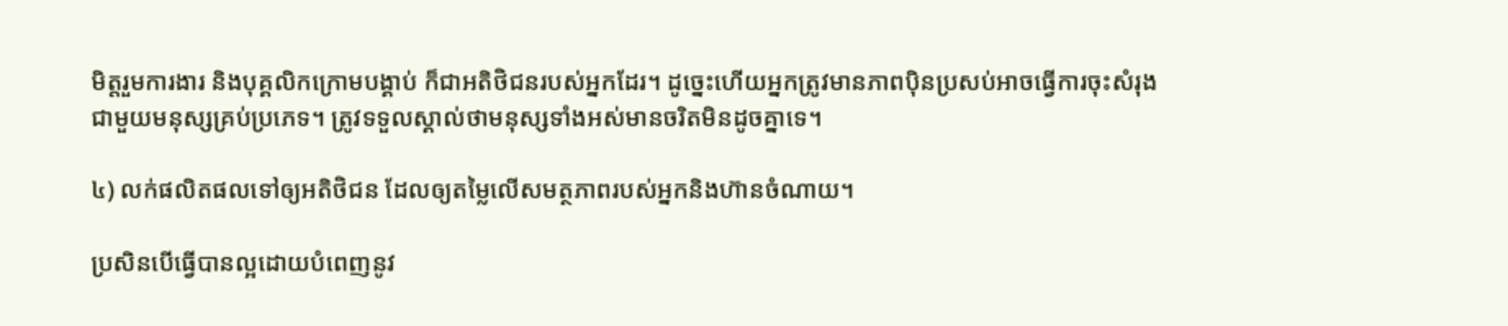មិត្តរួមការងារ និងបុគ្គលិកក្រោមបង្គាប់ ក៏ជាអតិថិជនរបស់អ្នកដែរ។ ដូច្នេះហើយអ្នកត្រូវមានភាពប៉ិនប្រសប់អាចធ្វើការចុះសំរុងជាមួយមនុស្សគ្រប់ប្រភេទ។ ត្រូវទទួលស្គាល់ថាមនុស្សទាំងអស់មានចរិតមិនដូចគ្នាទេ។

៤) លក់ផលិតផលទៅឲ្យអតិថិជន ដែលឲ្យតម្លៃលើសមត្ថភាពរបស់អ្នកនិងហ៊ានចំណាយ។

ប្រសិនបើធ្វើបានល្អដោយបំពេញនូវ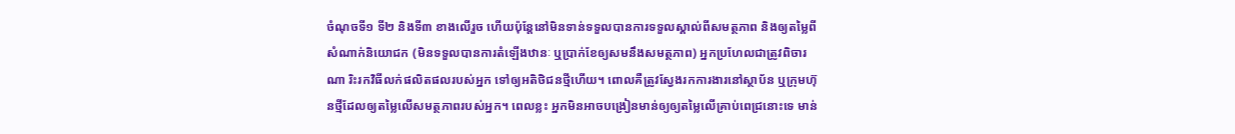ចំណុចទី១ ទី២ និងទី៣ ខាងលើរួច ហើយប៉ុន្តែនៅមិនទាន់ទទួលបានការទទួលស្គាល់ពីសមត្ថភាព និងឲ្យតម្លៃពីសំណាក់និយោជក (មិនទទួលបានការតំឡើងឋានៈ ឬប្រាក់ខែឲ្យសមនឹងសមត្ថភាព) អ្នកប្រហែលជាត្រូវពិចារណា រិះរកវិធីលក់ផលិតផលរបស់អ្នក ទៅឲ្យអតិថិជនថ្មីហើយ។ ពោលគឺត្រូវស្វែងរកការងារនៅស្ថាប័ន ឬក្រុមហ៊ុនថ្មីដែលឲ្យតម្លៃលើសមត្ថភាពរបស់អ្នក។ ពេលខ្លះ អ្នកមិនអាចបង្រៀនមាន់ឲ្យឲ្យតម្លៃលើគ្រាប់ពេជ្រនោះទេ មាន់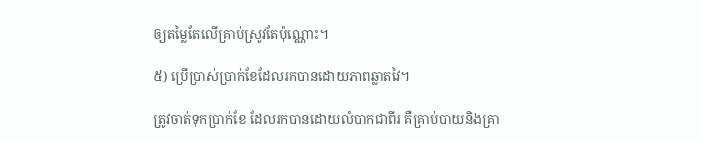ឲ្យតម្លៃតែលើគ្រាប់ស្រូវតែប៉ុណ្ណោះ។

៥) ប្រើប្រាស់ប្រាក់ខែដែលរកបានដោយភាពឆ្លាតវៃ។

ត្រូវចាត់ទុកប្រាក់ខែ ដែលរកបានដោយលំបាកជាពីរ គឺគ្រាប់បាយនិងគ្រា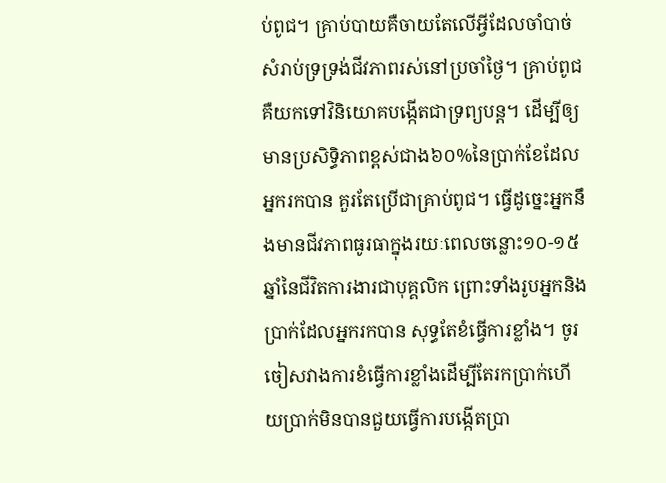ប់ពូជ។ គ្រាប់បាយគឺចាយតែលើអ្វីដែលចាំបាច់សំរាប់ទ្រទ្រង់ជីវភាពរស់នៅប្រចាំថ្ងៃ។ គ្រាប់ពូជគឺយកទៅវិនិយោគបង្កើតជាទ្រព្យបន្ត។ ដើម្បីឲ្យមានប្រសិទ្ធិភាពខ្ពស់ជាង៦០%នៃប្រាក់ខែដែលអ្នករកបាន គួរតែប្រើជាគ្រាប់ពូជ។ ធ្វើដូច្នេះអ្នកនឹងមានជីវភាពធូរធាក្នុងរយៈពេលចន្លោះ១០-១៥ឆ្នាំនៃជីវិតការងារជាបុគ្គលិក ព្រោះទាំងរូបអ្នកនិងប្រាក់ដែលអ្នករកបាន សុទ្ធតែខំធ្វើការខ្លាំង។ ចូរចៀសវាងការខំធ្វើការខ្លាំងដើម្បីតែរកប្រាក់ហើយប្រាក់មិនបានជួយធ្វើការបង្កើតប្រា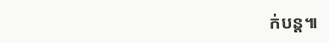ក់បន្ត៕